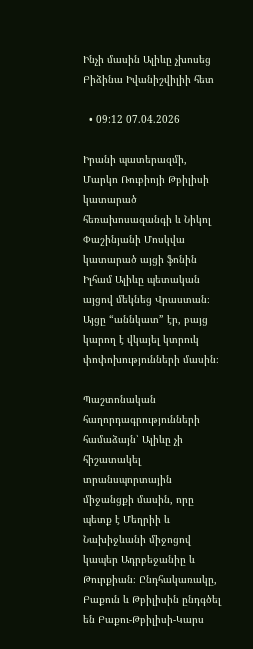Ինչի մասին Ալիևը չխոսեց Բիձինա Իվանիշվիլիի հետ

  • 09:12 07.04.2026

Իրանի պատերազմի, Մարկո Ռուբիոյի Թբիլիսի կատարած հեռախոսազանգի և Նիկոլ Փաշինյանի Մոսկվա կատարած այցի ֆոնին Իլհամ Ալիևը պետական այցով մեկնեց Վրաստան։ Այցը “աննկատ” էր, բայց կարող է վկայել կտրուկ փոփոխությունների մասին։

Պաշտոնական հաղորդագրությունների համաձայն՝ Ալիևը չի հիշատակել տրանսպորտային միջանցքի մասին, որը պետք է Մեղրիի և Նախիջևանի միջոցով կապեր Ադրբեջանիը և Թուրքիան։ Ընդհակառակը, Բաքուն և Թբիլիսին ընդգծել են Բաքու-Թբիլիսի-Կարս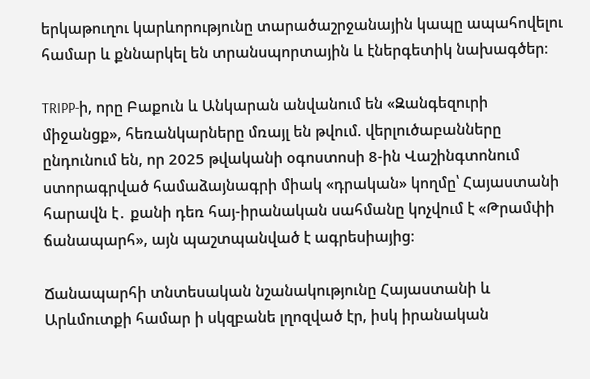երկաթուղու կարևորությունը տարածաշրջանային կապը ապահովելու համար և քննարկել են տրանսպորտային և էներգետիկ նախագծեր։

TRIPP-ի, որը Բաքուն և Անկարան անվանում են «Զանգեզուրի միջանցք», հեռանկարները մռայլ են թվում. վերլուծաբանները ընդունում են, որ 2025 թվականի օգոստոսի 8-ին Վաշինգտոնում ստորագրված համաձայնագրի միակ «դրական» կողմը՝ Հայաստանի հարավն է․ քանի դեռ հայ-իրանական սահմանը կոչվում է «Թրամփի ճանապարհ», այն պաշտպանված է ագրեսիայից։

Ճանապարհի տնտեսական նշանակությունը Հայաստանի և Արևմուտքի համար ի սկզբանե լղոզված էր, իսկ իրանական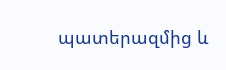պատերազմից և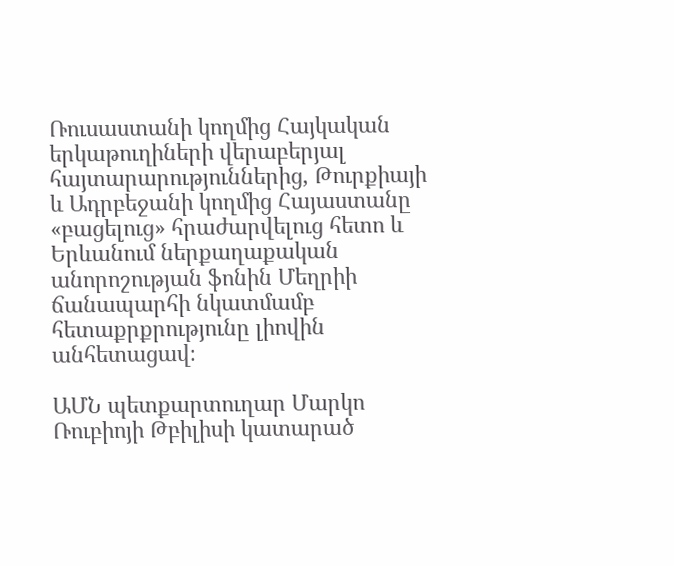Ռուսաստանի կողմից Հայկական երկաթուղիների վերաբերյալ հայտարարություններից, Թուրքիայի և Ադրբեջանի կողմից Հայաստանը «բացելուց» հրաժարվելուց հետո և Երևանում ներքաղաքական անորոշության ֆոնին Մեղրիի ճանապարհի նկատմամբ հետաքրքրությունը լիովին անհետացավ։

ԱՄՆ պետքարտուղար Մարկո Ռուբիոյի Թբիլիսի կատարած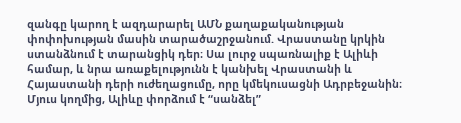զանգը կարող է ազդարարել ԱՄՆ քաղաքականության փոփոխության մասին տարածաշրջանում. Վրաստանը կրկին ստանձնում է տարանցիկ դեր։ Սա լուրջ սպառնալիք է Ալիևի համար, և նրա առաքելությունն է կանխել Վրաստանի և Հայաստանի դերի ուժեղացումը, որը կմեկուսացնի Ադրբեջանին։ Մյուս կողմից, Ալիևը փորձում է “սանձել”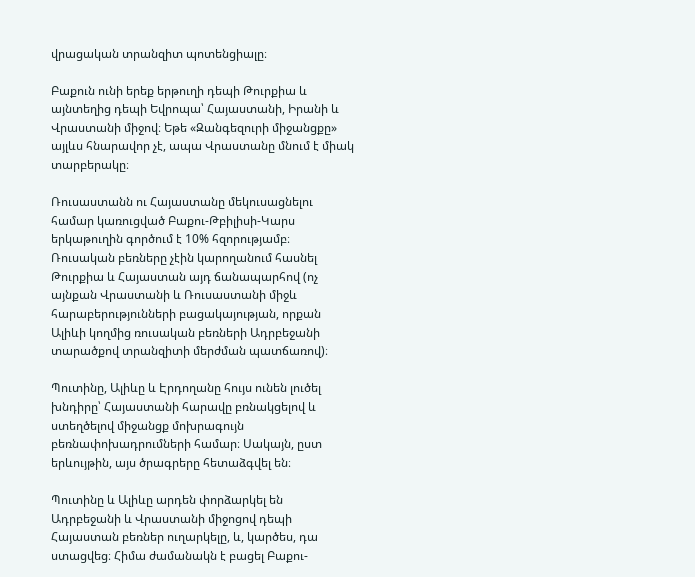վրացական տրանզիտ պոտենցիալը։

Բաքուն ունի երեք երթուղի դեպի Թուրքիա և այնտեղից դեպի Եվրոպա՝ Հայաստանի, Իրանի և Վրաստանի միջով։ Եթե «Զանգեզուրի միջանցքը» այլևս հնարավոր չէ, ապա Վրաստանը մնում է միակ տարբերակը։

Ռուսաստանն ու Հայաստանը մեկուսացնելու համար կառուցված Բաքու-Թբիլիսի-Կարս երկաթուղին գործում է 10% հզորությամբ։ Ռուսական բեռները չէին կարողանում հասնել Թուրքիա և Հայաստան այդ ճանապարհով (ոչ այնքան Վրաստանի և Ռուսաստանի միջև հարաբերությունների բացակայության, որքան Ալիևի կողմից ռուսական բեռների Ադրբեջանի տարածքով տրանզիտի մերժման պատճառով)։

Պուտինը, Ալիևը և Էրդողանը հույս ունեն լուծել խնդիրը՝ Հայաստանի հարավը բռնակցելով և ստեղծելով միջանցք մոխրագույն բեռնափոխադրումների համար։ Սակայն, ըստ երևույթին, այս ծրագրերը հետաձգվել են։

Պուտինը և Ալիևը արդեն փորձարկել են Ադրբեջանի և Վրաստանի միջոցով դեպի Հայաստան բեռներ ուղարկելը, և, կարծես, դա ստացվեց։ Հիմա ժամանակն է բացել Բաքու-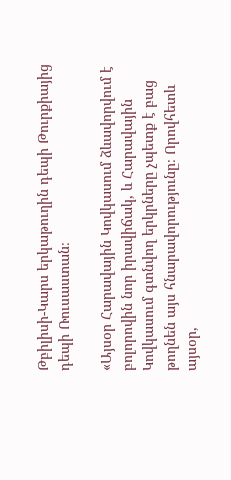Թբիլիսի-Կարս երկաթուղին դեպի Թուրքիայից դեպի Ռուսաստան։

«Այսօր Հարավային Կովկասում ձևավորվում է բոլորովին նոր իրավիճակ, և Հարավային Կովկասում գտնվող երկրները չպետք է բաց թողնեն այս հնարավորությունը։ Որովհետև այսօր,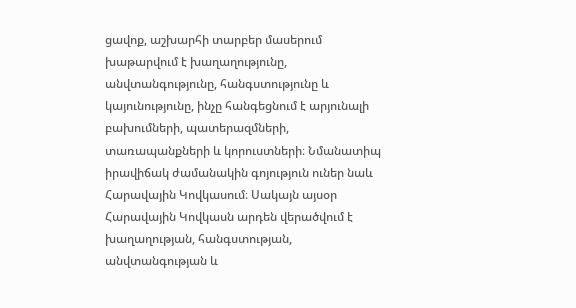ցավոք, աշխարհի տարբեր մասերում խաթարվում է խաղաղությունը, անվտանգությունը, հանգստությունը և կայունությունը, ինչը հանգեցնում է արյունալի բախումների, պատերազմների, տառապանքների և կորուստների։ Նմանատիպ իրավիճակ ժամանակին գոյություն ուներ նաև Հարավային Կովկասում։ Սակայն այսօր Հարավային Կովկասն արդեն վերածվում է խաղաղության, հանգստության, անվտանգության և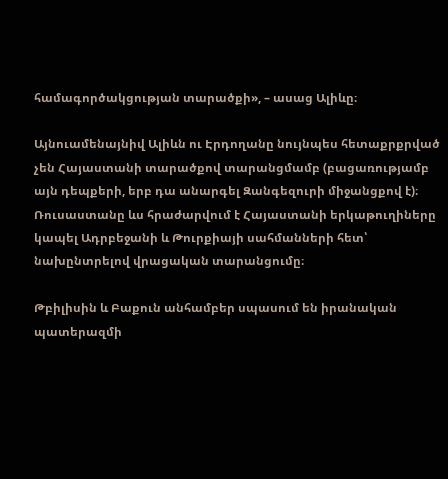համագործակցության տարածքի», – ասաց Ալիևը։

Այնուամենայնիվ Ալիևն ու Էրդողանը նույնպես հետաքրքրված չեն Հայաստանի տարածքով տարանցմամբ (բացառությամբ այն դեպքերի, երբ դա անարգել Զանգեզուրի միջանցքով է)։ Ռուսաստանը ևս հրաժարվում է Հայաստանի երկաթուղիները կապել Ադրբեջանի և Թուրքիայի սահմանների հետ՝ նախընտրելով վրացական տարանցումը։

Թբիլիսին և Բաքուն անհամբեր սպասում են իրանական պատերազմի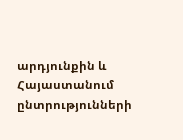արդյունքին և Հայաստանում ընտրությունների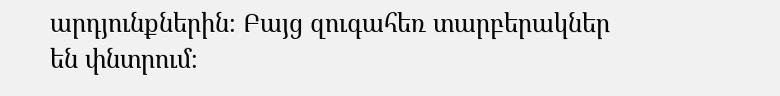արդյունքներին։ Բայց զուգահեռ տարբերակներ են փնտրում։